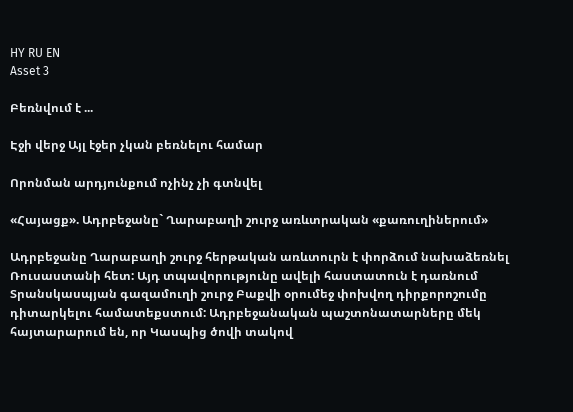HY RU EN
Asset 3

Բեռնվում է ...

Էջի վերջ Այլ էջեր չկան բեռնելու համար

Որոնման արդյունքում ոչինչ չի գտնվել

«Հայացք». Ադրբեջանը` Ղարաբաղի շուրջ առևտրական «քառուղիներում»

Ադրբեջանը Ղարաբաղի շուրջ հերթական առևտուրն է փորձում նախաձեռնել Ռուսաստանի հետ: Այդ տպավորությունը ավելի հաստատուն է դառնում Տրանսկասպյան գազամուղի շուրջ Բաքվի օրումեջ փոխվող դիրքորոշումը դիտարկելու համատեքստում: Ադրբեջանական պաշտոնատարները մեկ հայտարարում են, որ Կասպից ծովի տակով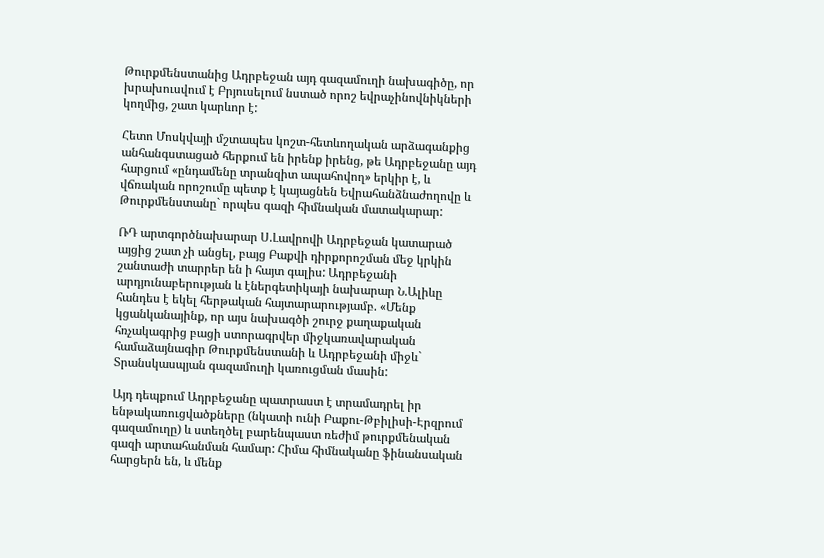Թուրքմենստանից Ադրբեջան այդ գազամուղի նախագիծը, որ խրախուսվում է Բրյուսելում նստած որոշ եվրաչինովնիկների կողմից, շատ կարևոր է:

Հետո Մոսկվայի մշտապես կոշտ-հետևողական արձագանքից անհանգստացած հերքում են իրենք իրենց, թե Ադրբեջանը այդ հարցում «ընդամենը տրանզիտ ապահովող» երկիր է, և վճռական որոշումը պետք է կայացնեն Եվրահանձնաժողովը և Թուրքմենստանը` որպես գազի հիմնական մատակարար:

ՌԴ արտգործնախարար Ս.Լավրովի Ադրբեջան կատարած այցից շատ չի անցել, բայց Բաքվի դիրքորոշման մեջ կրկին շանտաժի տարրեր են ի հայտ գալիս: Ադրբեջանի արդյունաբերության և էներգետիկայի նախարար Ն.Ալիևը հանդես է եկել հերթական հայտարարությամբ. «Մենք կցանկանայինք, որ այս նախագծի շուրջ քաղաքական հռչակագրից բացի ստորագրվեր միջկառավարական համաձայնագիր Թուրքմենստանի և Ադրբեջանի միջև` Տրանսկասպյան գազամուղի կառուցման մասին:

Այդ դեպքում Ադրբեջանը պատրաստ է տրամադրել իր ենթակառուցվածքները (նկատի ունի Բաքու-Թբիլիսի-Էրզրում գազամուղը) և ստեղծել բարենպաստ ռեժիմ թուրքմենական գազի արտահանման համար: Հիմա հիմնականը ֆինանսական հարցերն են, և մենք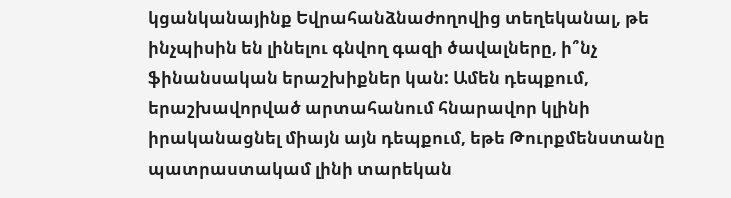կցանկանայինք Եվրահանձնաժողովից տեղեկանալ, թե ինչպիսին են լինելու գնվող գազի ծավալները, ի՞նչ ֆինանսական երաշխիքներ կան: Ամեն դեպքում, երաշխավորված արտահանում հնարավոր կլինի իրականացնել միայն այն դեպքում, եթե Թուրքմենստանը պատրաստակամ լինի տարեկան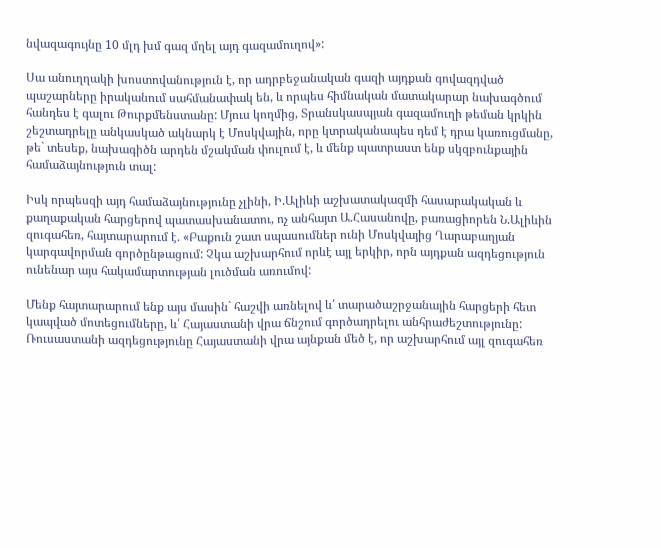նվազագույնը 10 մլդ խմ գազ մղել այդ գազամուղով»:

Սա անուղղակի խոստովանություն է, որ ադրբեջանական գազի այդքան գովազդված պաշարները իրականում սահմանափակ են, և որպես հիմնական մատակարար նախագծում հանդես է գալու Թուրքմենստանը: Մյուս կողմից, Տրանսկասպյան գազամուղի թեման կրկին շեշտադրելը անկասկած ակնարկ է Մոսկվային, որը կտրականապես դեմ է դրա կառուցմանը, թե` տեսեք, նախագիծն արդեն մշակման փուլում է, և մենք պատրաստ ենք սկզբունքային համաձայնություն տալ:

Իսկ որպեսզի այդ համաձայնությունը չլինի, Ի.Ալիևի աշխատակազմի հասարակական և քաղաքական հարցերով պատասխանատու, ոչ անհայտ Ա.Հասանովը, բառացիորեն Ն.Ալիևին զուգահեռ, հայտարարում է. «Բաքուն շատ սպասումներ ունի Մոսկվայից Ղարաբաղյան կարգավորման գործընթացում: Չկա աշխարհում որևէ այլ երկիր, որն այդքան ազդեցություն ունենար այս հակամարտության լուծման առումով:

Մենք հայտարարում ենք այս մասին` հաշվի առնելով և՛ տարածաշրջանային հարցերի հետ կապված մոտեցումները, և՛ Հայաստանի վրա ճնշում գործադրելու անհրաժեշտությունը: Ռուսաստանի ազդեցությունը Հայաստանի վրա այնքան մեծ է, որ աշխարհում այլ զուգահեռ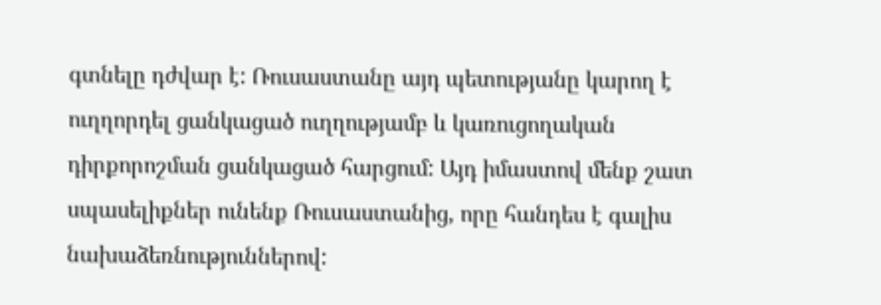գտնելը դժվար է: Ռուսաստանը այդ պետությանը կարող է ուղղորդել ցանկացած ուղղությամբ և կառուցողական դիրքորոշման ցանկացած հարցում: Այդ իմաստով մենք շատ սպասելիքներ ունենք Ռուսաստանից, որը հանդես է գալիս նախաձեռնություններով: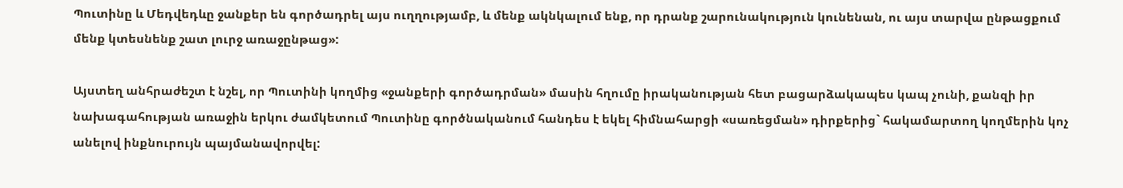Պուտինը և Մեդվեդևը ջանքեր են գործադրել այս ուղղությամբ, և մենք ակնկալում ենք, որ դրանք շարունակություն կունենան, ու այս տարվա ընթացքում մենք կտեսնենք շատ լուրջ առաջընթաց»:

Այստեղ անհրաժեշտ է նշել, որ Պուտինի կողմից «ջանքերի գործադրման» մասին հղումը իրականության հետ բացարձակապես կապ չունի, քանզի իր նախագահության առաջին երկու ժամկետում Պուտինը գործնականում հանդես է եկել հիմնահարցի «սառեցման» դիրքերից` հակամարտող կողմերին կոչ անելով ինքնուրույն պայմանավորվել: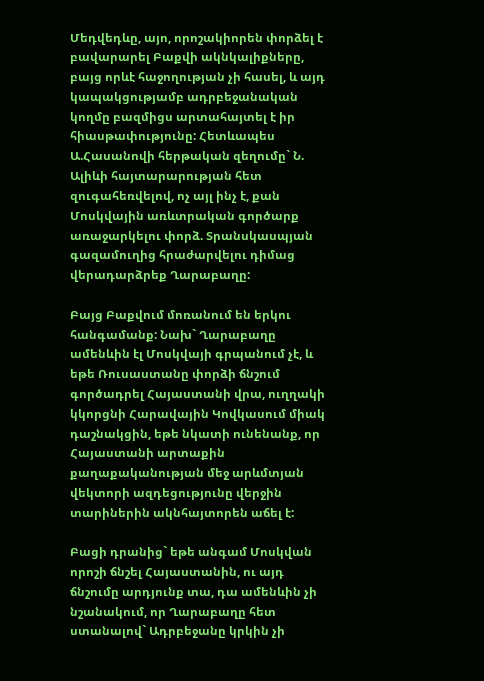Մեդվեդևը, այո, որոշակիորեն փորձել է բավարարել Բաքվի ակնկալիքները, բայց որևէ հաջողության չի հասել, և այդ կապակցությամբ ադրբեջանական կողմը բազմիցս արտահայտել է իր հիասթափությունը: Հետևապես Ա.Հասանովի հերթական զեղումը` Ն. Ալիևի հայտարարության հետ զուգահեռվելով, ոչ այլ ինչ է, քան Մոսկվային առևտրական գործարք առաջարկելու փորձ. Տրանսկասպյան գազամուղից հրաժարվելու դիմաց վերադարձրեք Ղարաբաղը:

Բայց Բաքվում մոռանում են երկու հանգամանք: Նախ` Ղարաբաղը ամենևին էլ Մոսկվայի գրպանում չէ, և եթե Ռուսաստանը փորձի ճնշում գործադրել Հայաստանի վրա, ուղղակի կկորցնի Հարավային Կովկասում միակ դաշնակցին, եթե նկատի ունենանք, որ Հայաստանի արտաքին քաղաքականության մեջ արևմտյան վեկտորի ազդեցությունը վերջին տարիներին ակնհայտորեն աճել է:

Բացի դրանից` եթե անգամ Մոսկվան որոշի ճնշել Հայաստանին, ու այդ ճնշումը արդյունք տա, դա ամենևին չի նշանակում, որ Ղարաբաղը հետ ստանալով` Ադրբեջանը կրկին չի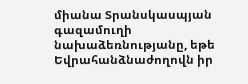միանա Տրանսկասպյան գազամուղի նախաձեռնությանը, եթե Եվրահանձնաժողովն իր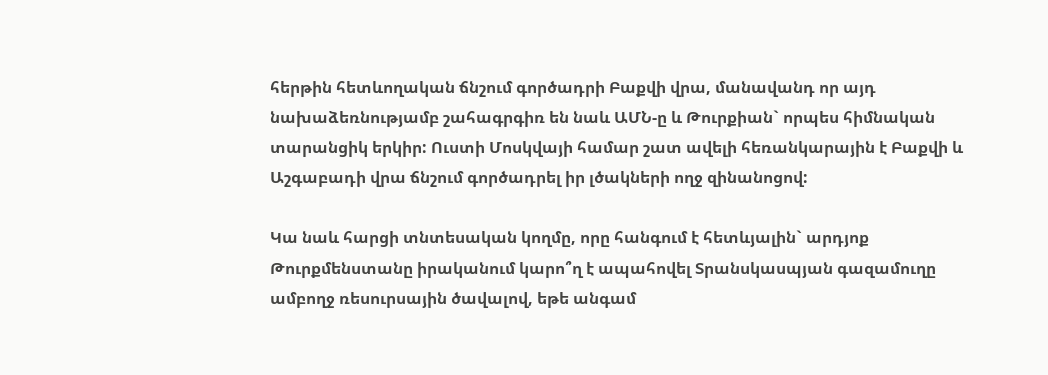հերթին հետևողական ճնշում գործադրի Բաքվի վրա, մանավանդ որ այդ նախաձեռնությամբ շահագրգիռ են նաև ԱՄՆ-ը և Թուրքիան` որպես հիմնական տարանցիկ երկիր: Ուստի Մոսկվայի համար շատ ավելի հեռանկարային է Բաքվի և Աշգաբադի վրա ճնշում գործադրել իր լծակների ողջ զինանոցով:

Կա նաև հարցի տնտեսական կողմը, որը հանգում է հետևյալին` արդյոք Թուրքմենստանը իրականում կարո՞ղ է ապահովել Տրանսկասպյան գազամուղը ամբողջ ռեսուրսային ծավալով, եթե անգամ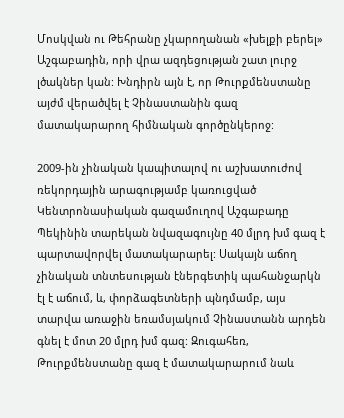Մոսկվան ու Թեհրանը չկարողանան «խելքի բերել» Աշգաբադին, որի վրա ազդեցության շատ լուրջ լծակներ կան: Խնդիրն այն է, որ Թուրքմենստանը այժմ վերածվել է Չինաստանին գազ մատակարարող հիմնական գործընկերոջ:

2009-ին չինական կապիտալով ու աշխատուժով ռեկորդային արագությամբ կառուցված Կենտրոնասիական գազամուղով Աշգաբադը Պեկինին տարեկան նվազագույնը 40 մլրդ խմ գազ է պարտավորվել մատակարարել: Սակայն աճող չինական տնտեսության էներգետիկ պահանջարկն էլ է աճում, և, փորձագետների պնդմամբ, այս տարվա առաջին եռամսյակում Չինաստանն արդեն գնել է մոտ 20 մլրդ խմ գազ: Զուգահեռ, Թուրքմենստանը գազ է մատակարարում նաև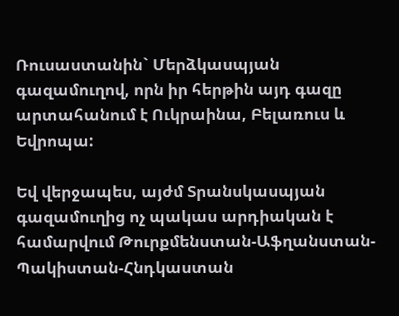Ռուսաստանին` Մերձկասպյան գազամուղով, որն իր հերթին այդ գազը արտահանում է Ուկրաինա, Բելառուս և Եվրոպա:

Եվ վերջապես, այժմ Տրանսկասպյան գազամուղից ոչ պակաս արդիական է համարվում Թուրքմենստան-Աֆղանստան-Պակիստան-Հնդկաստան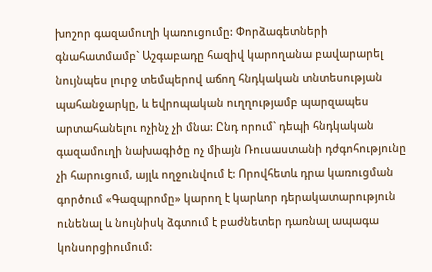խոշոր գազամուղի կառուցումը: Փորձագետների գնահատմամբ` Աշգաբադը հազիվ կարողանա բավարարել նույնպես լուրջ տեմպերով աճող հնդկական տնտեսության պահանջարկը, և եվրոպական ուղղությամբ պարզապես արտահանելու ոչինչ չի մնա: Ընդ որում` դեպի հնդկական գազամուղի նախագիծը ոչ միայն Ռուսաստանի դժգոհությունը չի հարուցում, այլև ողջունվում է: Որովհետև դրա կառուցման գործում «Գազպրոմը» կարող է կարևոր դերակատարություն ունենալ և նույնիսկ ձգտում է բաժնետեր դառնալ ապագա կոնսորցիումում: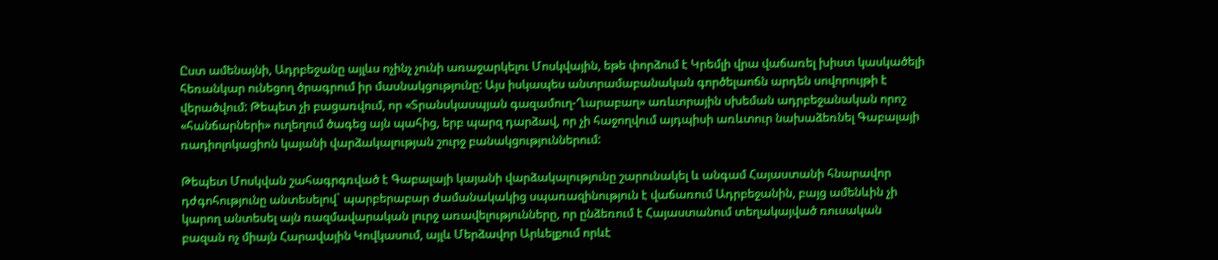Ըստ ամենայնի, Ադրբեջանը այլևս ոչինչ չունի առաջարկելու Մոսկվային, եթե փորձում է Կրեմլի վրա վաճառել խիստ կասկածելի հեռանկար ունեցող ծրագրում իր մասնակցությունը: Այս իսկապես անտրամաբանական գործելաոճն արդեն սովորույթի է վերածվում: Թեպետ չի բացառվում, որ «Տրանսկասպյան գազամուղ-Ղարաբաղ» առևտրային սխեման ադրբեջանական որոշ «հանճարների» ուղեղում ծագեց այն պահից, երբ պարզ դարձավ, որ չի հաջողվում այդպիսի առևտուր նախաձեռնել Գաբալայի ռադիոլոկացիոն կայանի վարձակալության շուրջ բանակցություններում:

Թեպետ Մոսկվան շահագրգռված է Գաբալայի կայանի վարձակալությունը շարունակել և անգամ Հայաստանի հնարավոր դժգոհությունը անտեսելով` պարբերաբար ժամանակակից սպառազինություն է վաճառում Ադրբեջանին, բայց ամենևին չի կարող անտեսել այն ռազմավարական լուրջ առավելությունները, որ ընձեռում է Հայաստանում տեղակայված ռուսական բազան ոչ միայն Հարավային Կովկասում, այլև Մերձավոր Արևելքում որևէ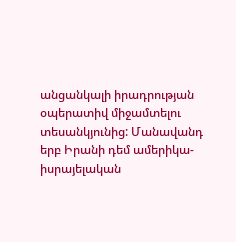անցանկալի իրադրության օպերատիվ միջամտելու տեսանկյունից: Մանավանդ երբ Իրանի դեմ ամերիկա-իսրայելական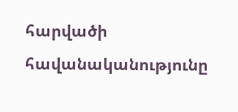հարվածի հավանականությունը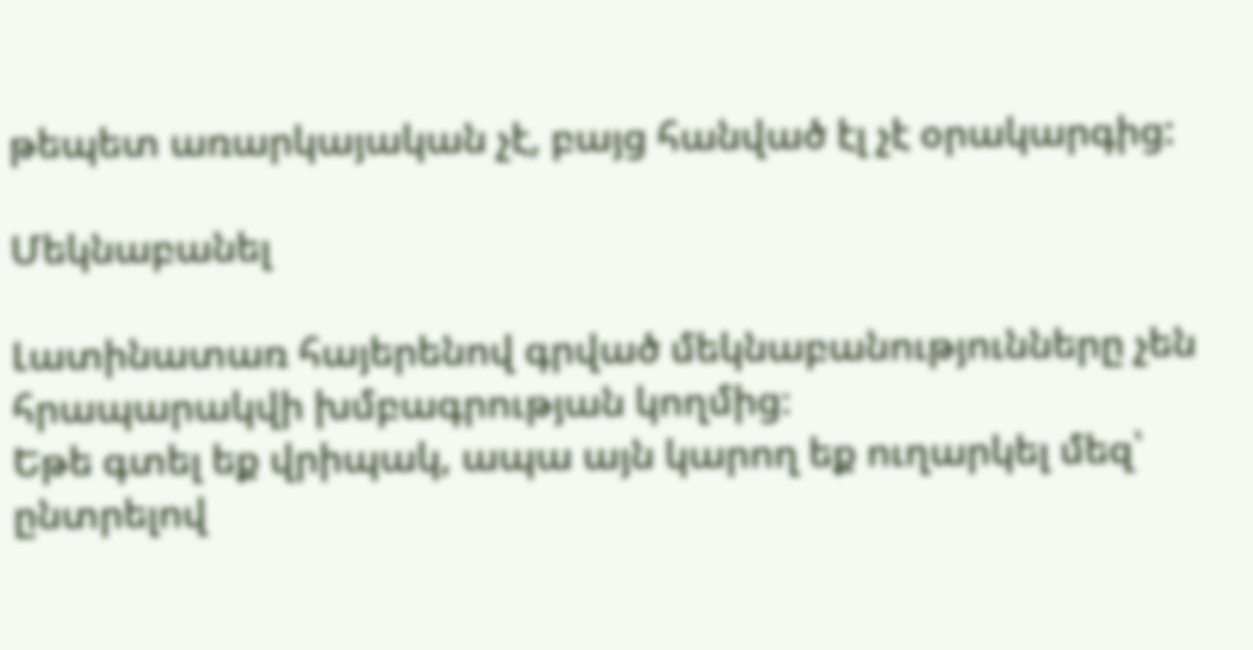թեպետ առարկայական չէ, բայց հանված էլ չէ օրակարգից:

Մեկնաբանել

Լատինատառ հայերենով գրված մեկնաբանությունները չեն հրապարակվի խմբագրության կողմից։
Եթե գտել եք վրիպակ, ապա այն կարող եք ուղարկել մեզ՝ ընտրելով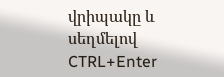վրիպակը և սեղմելով CTRL+Enter